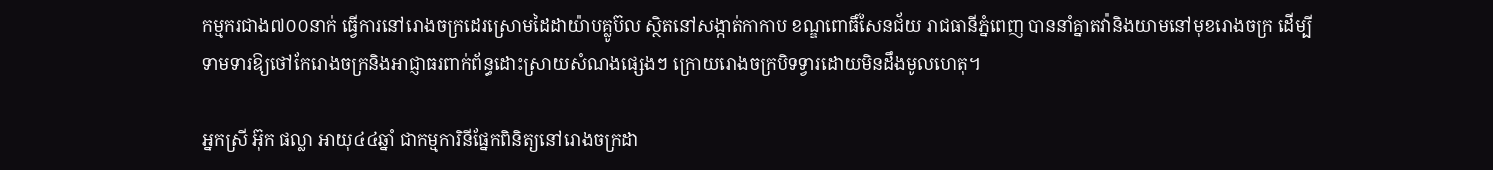កម្មករជាង៧០០នាក់ ធ្វើការនៅរោងចក្រដេរស្រោមដៃដាយ៉ាបគ្លូប៊ល ស្ថិតនៅសង្កាត់កាកាប ខណ្ឌពោធិ៍សែនជ័យ រាជធានីភ្នំពេញ បាននាំគ្នាតវ៉ានិងយាមនៅមុខរោងចក្រ ដើម្បីទាមទារឱ្យថៅកែរោងចក្រនិងអាជ្ញាធរពាក់ព័ន្ធដោះស្រាយសំណងផ្សេងៗ ក្រោយរោងចក្របិទទ្វារដោយមិនដឹងមូលហេតុ។

អ្នកស្រី អ៊ុក ផល្លា អាយុ៤៤ឆ្នាំ ជាកម្មការិនីផ្នែកពិនិត្យនៅរោងចក្រដា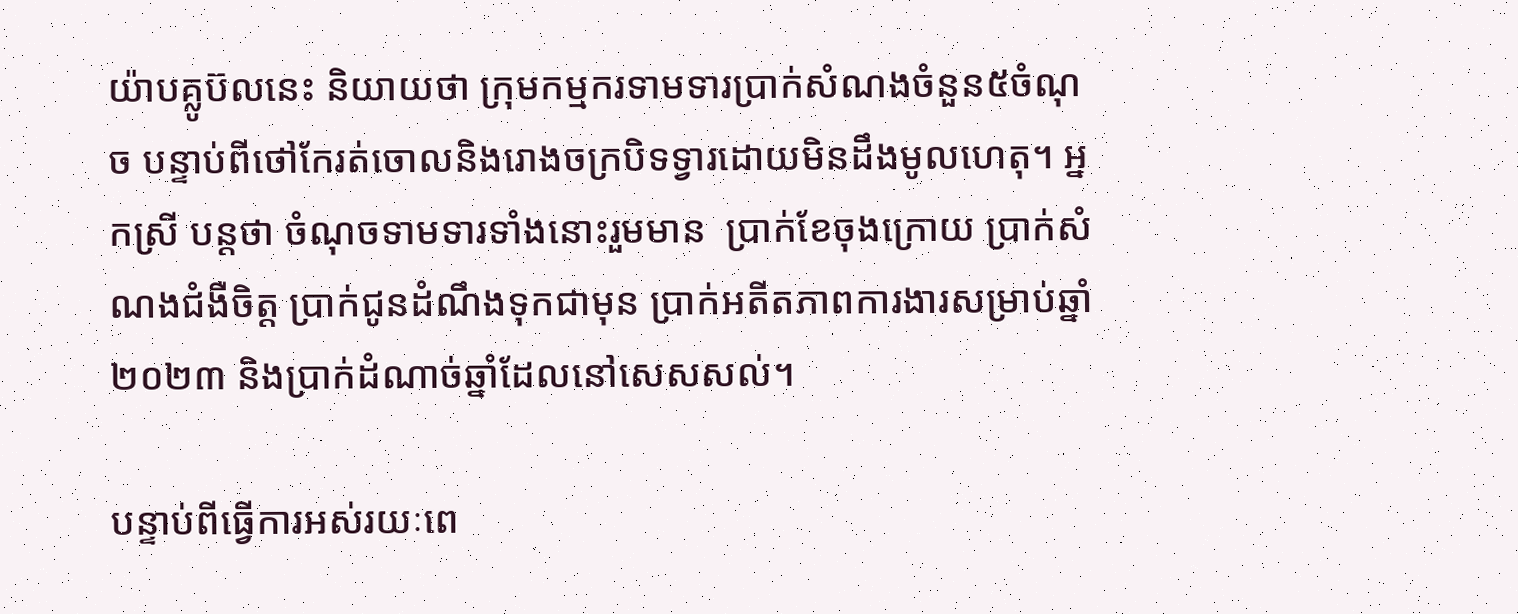យ៉ាបគ្លូប៊លនេះ និយាយថា ក្រុមកម្មករទាមទារប្រាក់សំណងចំនួន៥ចំណុច បន្ទាប់ពីថៅកែរត់ចោលនិងរោងចក្របិទទ្វារដោយមិនដឹងមូលហេតុ។ អ្នកស្រី បន្តថា ចំណុចទាមទារទាំងនោះរួមមាន  ប្រាក់ខែចុងក្រោយ ប្រាក់សំណងជំងឺចិត្ត ប្រាក់ជូនដំណឹងទុកជាមុន ប្រាក់អតីតភាពការងារសម្រាប់ឆ្នាំ២០២៣ និងប្រាក់ដំណាច់ឆ្នាំដែលនៅសេសសល់។

បន្ទាប់ពីធ្វើការអស់រយៈពេ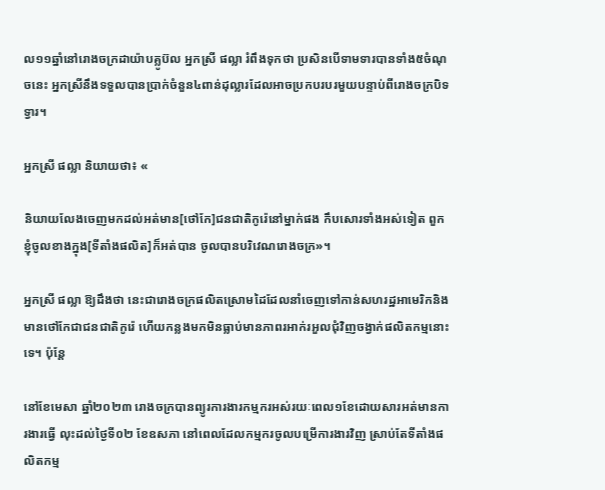ល១១ឆ្នាំនៅរោងចក្រដាយ៉ាបគ្លូប៊ល អ្នកស្រី ផល្លា រំពឹងទុកថា ប្រសិនបើទាមទារបានទាំង៥ចំណុចនេះ អ្នកស្រីនឹងទទួលបានប្រាក់ចំនួន៤ពាន់ដុល្លារដែលអាចប្រកបរបរមួយបន្ទាប់ពីរោងចក្របិទទ្វារ។

អ្នកស្រី ផល្លា និយាយថា៖ «

និយាយលែងចេញមកដល់អត់មាន[ថៅកែ]ជនជាតិកូរ៉េនៅម្នាក់ផង កឹបសោរទាំងអស់ទៀត ពួកខ្ញុំចូលខាងក្នុង[ទីតាំងផលិត]ក៏អត់បាន ចូលបានបរិវេណរោងចក្រ»។

អ្នកស្រី ផល្លា ឱ្យដឹងថា នេះជារោងចក្រផលិតស្រោមដៃដែលនាំចេញទៅកាន់សហរដ្ឋអាមេរិកនិងមានថៅកែជាជនជាតិកូរ៉េ ហើយកន្លងមកមិនធ្លាប់មានភាពរអាក់រអួលជុំវិញចង្វាក់ផលិតកម្មនោះទេ។ ប៉ុន្តែ

នៅខែមេសា ឆ្នាំ២០២៣ រោងចក្របានព្យូរការងារកម្មករអស់រយៈពេល១ខែដោយសារអត់មានការងារធ្វើ លុះដល់ថ្ងៃទី០២ ខែឧសភា នៅពេលដែលកម្មករចូលបម្រើការងារវិញ ស្រាប់តែទីតាំងផលិតកម្ម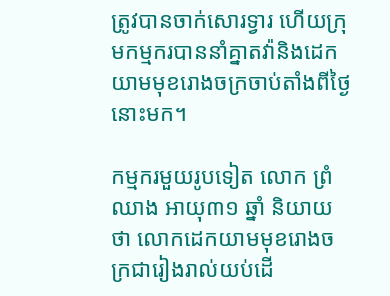ត្រូវបានចាក់សោរទ្វារ ហើយក្រុមកម្មករបាននាំគ្នាតវ៉ានិងដេកយាមមុខរោងចក្រចាប់តាំងពីថ្ងៃនោះមក។

កម្មករមួយរូបទៀត លោក ព្រំ ឈាង អាយុ៣១ ឆ្នាំ និយាយថា លោកដេកយាមមុខរោងចក្រជារៀងរាល់យប់ដើ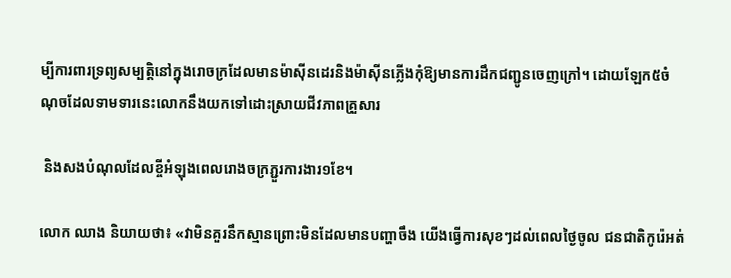ម្បីការពារទ្រព្យសម្បត្តិនៅក្នុងរោចក្រដែលមានម៉ាស៊ីនដេរនិងម៉ាស៊ីនភ្លើងកុំឱ្យមានការដឹកជញ្ជូនចេញក្រៅ។ ដោយឡែក៥ចំណុចដែលទាមទារនេះលោកនឹងយកទៅដោះស្រាយជីវភាពគ្រួសារ

 និងសងបំណុលដែលខ្ចីអំឡុងពេលរោងចក្រភ្ជួរការងារ១ខែ។

លោក ឈាង និយាយថា៖ «វាមិនគួរនឹកស្មានព្រោះមិនដែលមានបញ្ហាចឹង យើងធ្វើការសុខៗដល់ពេលថ្ងៃចូល ជនជាតិកូរ៉េអត់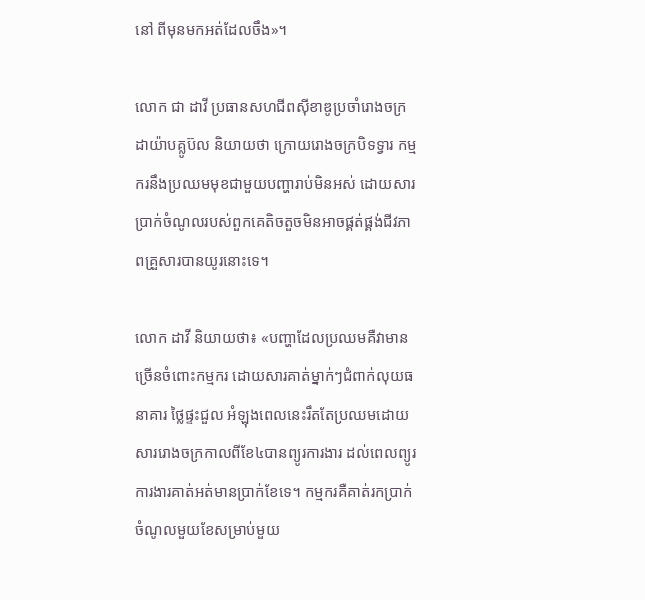នៅ ពីមុនមកអត់ដែលចឹង»។

លោក ជា ដាវី ប្រធានសហជីពស៊ីខាឌូប្រចាំរោងចក្រដាយ៉ាបគ្លូប៊ល និយាយថា ក្រោយរោងចក្របិទទ្វារ កម្មករនឹងប្រឈមមុខជាមួយបញ្ហារាប់មិនអស់ ដោយសារប្រាក់ចំណូលរបស់ពួកគេតិចតួចមិនអាចផ្គត់ផ្គង់ជីវភាពគ្រួសារបានយូរនោះទេ។

លោក ដាវី និយាយថា៖ «បញ្ហាដែលប្រឈមគឺវាមានច្រើនចំពោះកម្មករ ដោយសារគាត់ម្នាក់ៗជំពាក់លុយធនាគារ ថ្លៃផ្ទះជួល អំឡុងពេលនេះរឹតតែប្រឈមដោយសាររោងចក្រកាលពីខែ៤បានព្យូរការងារ ដល់ពេលព្យូរការងារគាត់អត់មានប្រាក់ខែទេ។ កម្មករគឺគាត់រកប្រាក់ចំណូលមួយខែសម្រាប់មួយ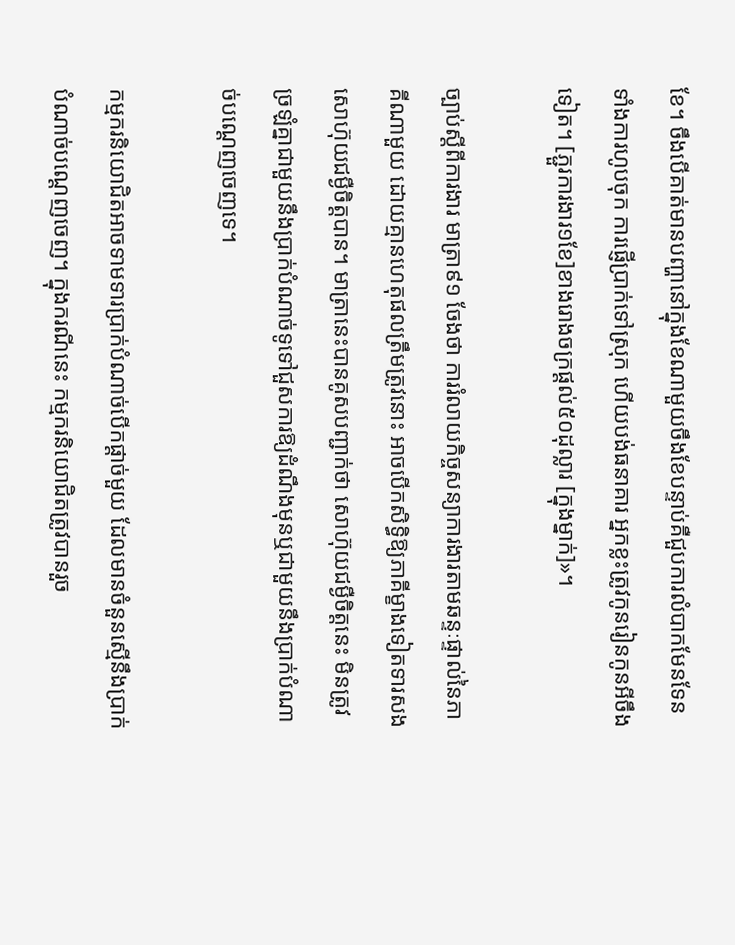ខែ។ ចឹងបើគាត់មានបញ្ហានៅក្នុងខែណាមួយចឹងខែបន្ទាប់គឺជួបការលំបាកមែនទែន ទាំងការហូបចុក ការផ្ញើប្រាក់ទៅស្រុក ហើយបង់ធនាគារ អ្នកខ្លះត្រូវកូនរៀនកូនអីចឹងទៀត។ [ភ្ជួរការងារ១ខែ]ខាងរោងចក្រផ្ដល់៥០ដុល្លារ [ក្នុងម្នាក់]»។

ច្បាប់ស្ដីពីការងារ មាត្រា៩១ ចែងថា ការរំលាយកិច្ចសន្យាការងារតាមឆន្ទៈផ្ទាល់នៃភាគីណាមួយ ដោយគ្មានហេតុផលត្រឹមត្រូវនោះ អាចបើកសិទ្ធិឱ្យភាគីម្ខាងទៀតទារសងសោហ៊ុយជម្ងឺចិត្តបាន។ មាត្រានេះបានគូសបញ្ជាក់ថា សោហ៊ុយជម្ងឺចិត្តនេះ មិនត្រូវច្រឡំគ្នាជាមួយនឹងប្រាក់បំណាច់ទូទៅជួសការឱ្យដំណឹងមុនឬជាមួយនឹងប្រាក់បំណាច់បណ្ដេញចេញទេ។

កម្មករនិយោជិតអាចទាមទារប្រាក់បំណាច់បើកផ្ដាច់មួយ ដែលមានចំនួនស្មើនឹងប្រាក់បំណាច់បណ្ដេញចេញ។ ក្នុងករណីនេះ កម្មករនិយោជិតត្រូវបានរួច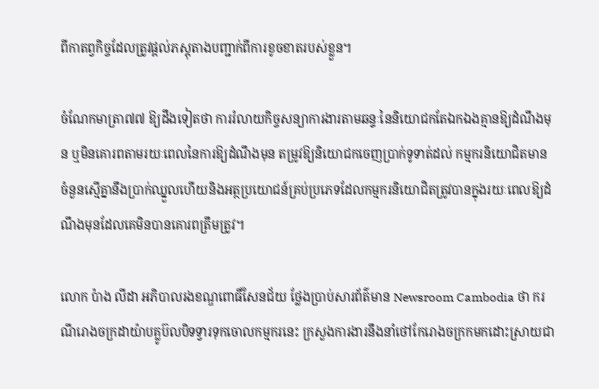ពីកាតព្វកិច្ចដែលត្រូវផ្ដល់ភស្ដុតាងបញ្ជាក់ពីការខូចខាតរបស់ខ្លួន។

ចំណែកមាត្រា៧៧ ឱ្យដឹងទៀតថា ការរំលាយកិច្ចសន្យាការងារតាមឆន្ទៈនៃនិយោជកតែឯកឯងគ្មានឱ្យដំណឹងមុន ឬមិនគោរពតាមរយៈពេលនៃការឱ្យដំណឹងមុន តម្រូវឱ្យនិយោជកចេញប្រាក់ទូទាត់ដល់ កម្មករនិយោជិតមានចំនួនស្មើគ្នានឹងប្រាក់ឈ្នួលហើយនិងអត្ថប្រយោជន៍គ្រប់ប្រភេទដែលកម្មករនិយោជិតត្រូវបានក្នុងរយៈពេលឱ្យដំណឹងមុនដែលគេមិនបានគោរពត្រឹមត្រូវ។

លោក ប៉ាង លីដា អភិបាលរងខណ្ឌពោធិ៍សែនជ័យ ថ្លែងប្រាប់សារព័ត៌មាន Newsroom Cambodia ថា ករណីរោងចក្រដាយ៉ាបគ្លូប៊លបិទទ្វារទុកចោលកម្មករនេះ ក្រសួងការងារនឹងនាំថៅកែរោងចក្រកមកដោះស្រាយជា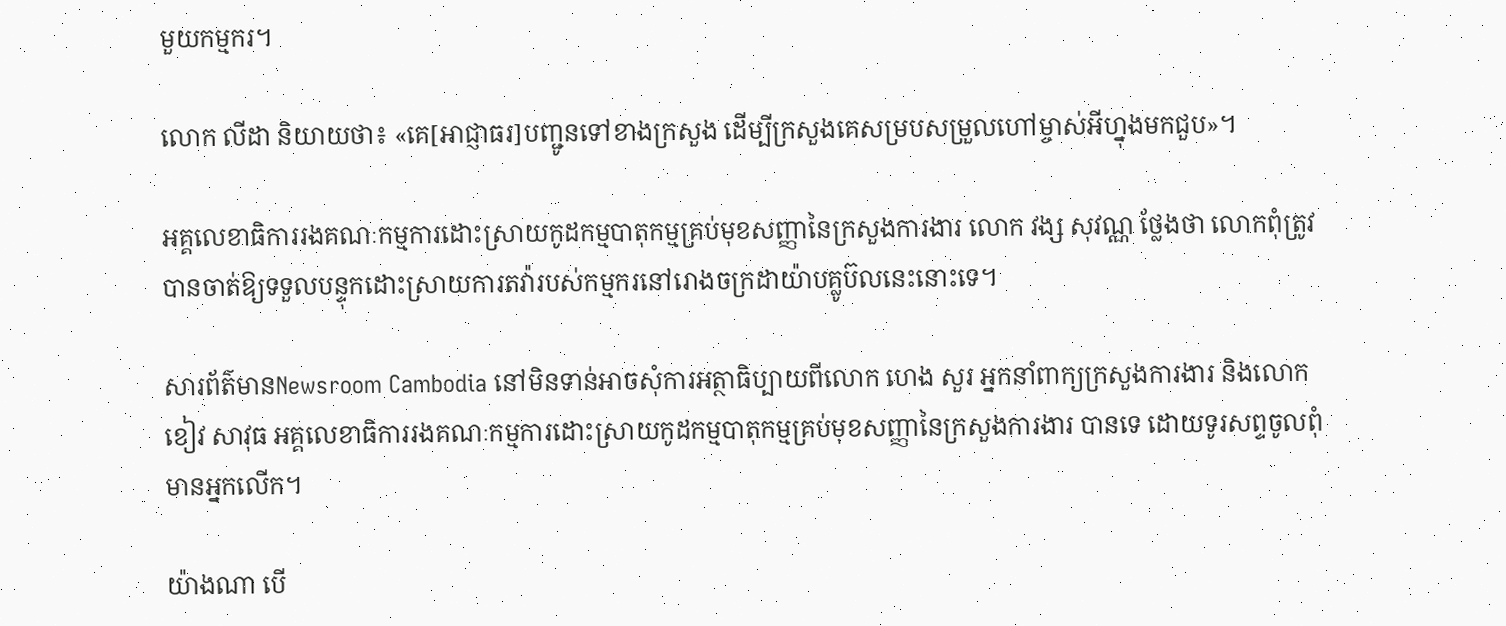មួយកម្មករ។

លោក លីដា និយាយថា៖ «គេ[អាជ្ញាធរ]បញ្ជូនទៅខាងក្រសួង ដើម្បីក្រសួងគេសម្របសម្រួលហៅម្ចាស់អីហ្នុងមកជួប»។

អគ្គលេខាធិការរងគណៈកម្មការដោះស្រាយកូដកម្មបាតុកម្មគ្រប់មុខសញ្ញានៃក្រសួងការងារ លោក វង្ស សុវណ្ណ ថ្លែងថា លោកពុំត្រូវបានចាត់ឱ្យទទួលបន្ទុកដោះស្រាយការតវ៉ារបស់កម្មករនៅរោងចក្រដាយ៉ាបគ្លូប៊លនេះនោះទេ។

សារព័ត៌មានNewsroom Cambodia នៅមិនទាន់អាចសុំការអត្ថាធិប្បាយពីលោក ហេង សួរ អ្នកនាំពាក្យក្រសួងការងារ និងលោក ខៀវ សាវុធ អគ្គលេខាធិការរងគណៈកម្មការដោះស្រាយកូដកម្មបាតុកម្មគ្រប់មុខសញ្ញានៃក្រសួងការងារ បានទេ ដោយទូរសព្ទចូលពុំមានអ្នកលើក។

យ៉ាងណា បើ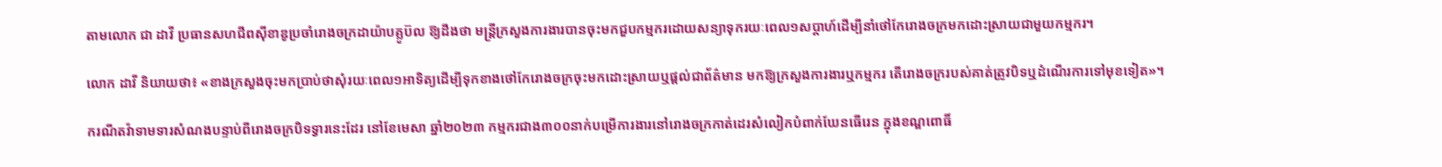តាមលោក ជា ដាវី ប្រធានសហជីពស៊ីខាឌូប្រចាំរោងចក្រដាយ៉ាបគ្លូប៊ល ឱ្យដឹងថា មន្រ្តីក្រសួងការងារបានចុះមកជួបកម្មករដោយសន្យាទុករយៈពេល១សប្ដាហ៍ដើម្បីនាំថៅកែរោងចក្រមកដោះស្រាយជាមួយកម្មករ។

លោក ដាវី និយាយថា៖ «ខាងក្រសួងចុះមកប្រាប់ថាសុំរយៈពេល១អាទិត្យដើម្បីទុកខាងថៅកែរោងចក្រចុះមកដោះស្រាយឬផ្ដល់ជាព័ត៌មាន មកឱ្យក្រសួងការងារឬកម្មករ តើរោងចក្ររបស់គាត់ត្រូវបិទឬដំណើរការទៅមុខទៀត»។

ករណីតវ៉ាទាមទារសំណងបន្ទាប់ពីរោងចក្របិទទ្វារនេះដែរ នៅខែមេសា ឆ្នាំ២០២៣ កម្មករជាង៣០០នាក់បម្រើការងារនៅរោងចក្រកាត់ដេរសំលៀកបំពាក់ឃែនធើរេន ក្នុងខណ្ឌពោធិ៍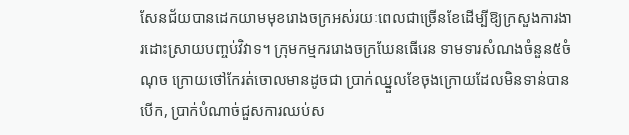សែនជ័យបានដេកយាមមុខរោងចក្រអស់រយៈពេលជាច្រើនខែដើម្បីឱ្យក្រសួងការងារដោះស្រាយបញ្ចប់វិវាទ។ ក្រុមកម្មកររោងចក្រឃែនធើរេន ទាមទារសំណងចំនួន៥ចំណុច ក្រោយថៅកែរត់ចោលមានដូចជា ប្រាក់ឈ្នួលខែចុងក្រោយដែលមិនទាន់បានបើក, ប្រាក់បំណាច់ជួសការឈប់ស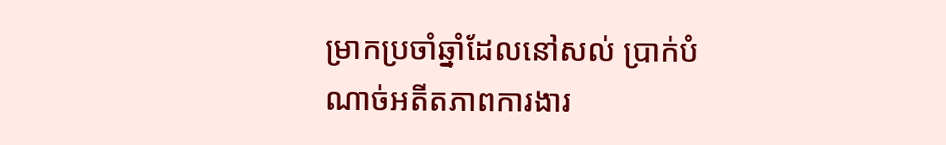ម្រាកប្រចាំឆ្នាំដែលនៅសល់ ប្រាក់បំណាច់អតីតភាពការងារ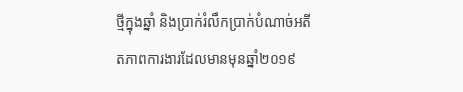ថ្មីក្នុងឆ្នាំ និងប្រាក់រំលឹកប្រាក់បំណាច់អតីតភាពការងារដែលមានមុនឆ្នាំ២០១៩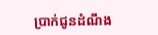ប្រាក់ជូនដំណឹង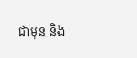ជាមុន និង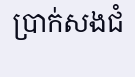ប្រាក់សងជំ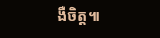ងឺចិត្ត៕